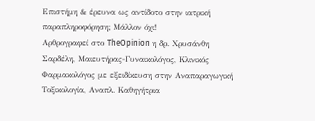Επιστήμη & έρευνα ως αντίδοτο στην ιατρική παραπληροφόρηση; Μάλλον όχι!
Αρθρογραφεί στο TheOpinion η δρ. Χρυσάνθη Σαρδέλη, Μαιευτήρας-Γυναικολόγος, Κλινικός Φαρμακολόγος με εξειδίκευση στην Αναπαραγωγική Τοξικολογία, Αναπλ. Καθηγήτρια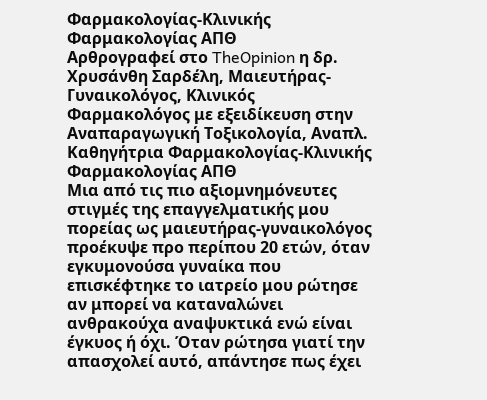Φαρμακολογίας-Κλινικής Φαρμακολογίας ΑΠΘ
Αρθρογραφεί στο TheOpinion η δρ. Χρυσάνθη Σαρδέλη, Μαιευτήρας-Γυναικολόγος, Κλινικός Φαρμακολόγος με εξειδίκευση στην Αναπαραγωγική Τοξικολογία, Αναπλ. Καθηγήτρια Φαρμακολογίας-Κλινικής Φαρμακολογίας ΑΠΘ
Μια από τις πιο αξιομνημόνευτες στιγμές της επαγγελματικής μου πορείας ως μαιευτήρας-γυναικολόγος προέκυψε προ περίπου 20 ετών, όταν εγκυμονούσα γυναίκα που επισκέφτηκε το ιατρείο μου ρώτησε αν μπορεί να καταναλώνει ανθρακούχα αναψυκτικά ενώ είναι έγκυος ή όχι. Όταν ρώτησα γιατί την απασχολεί αυτό, απάντησε πως έχει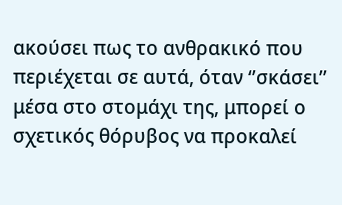ακούσει πως το ανθρακικό που περιέχεται σε αυτά, όταν ‘’σκάσει’’ μέσα στο στομάχι της, μπορεί ο σχετικός θόρυβος να προκαλεί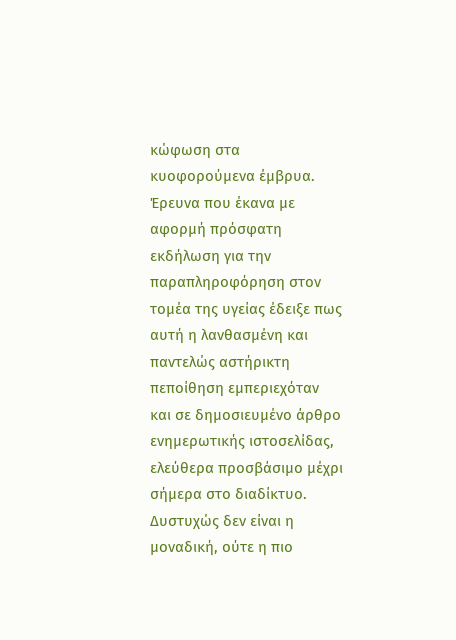κώφωση στα κυοφορούμενα έμβρυα. Έρευνα που έκανα με αφορμή πρόσφατη εκδήλωση για την παραπληροφόρηση στον τομέα της υγείας έδειξε πως αυτή η λανθασμένη και παντελώς αστήρικτη πεποίθηση εμπεριεχόταν και σε δημοσιευμένο άρθρο ενημερωτικής ιστοσελίδας, ελεύθερα προσβάσιμο μέχρι σήμερα στο διαδίκτυο. Δυστυχώς δεν είναι η μοναδική, ούτε η πιο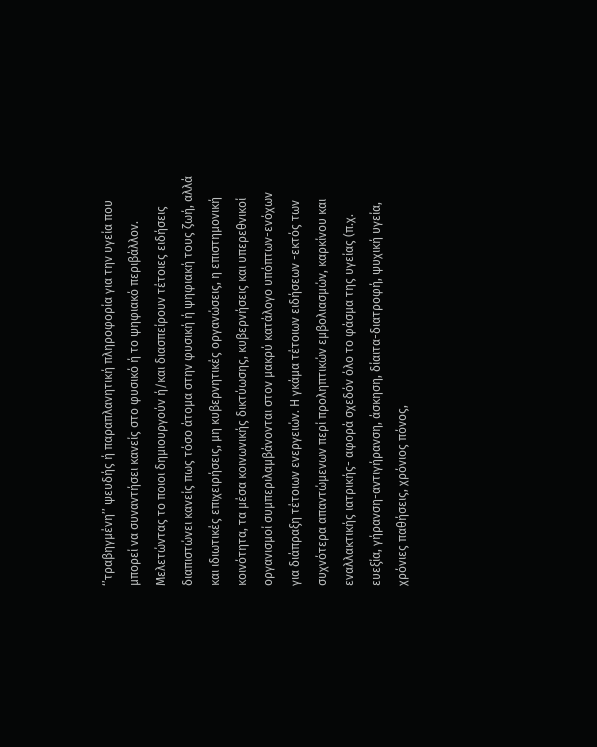‘’τραβηγμένη’’ ψευδής ή παραπλανητική πληροφορία για την υγεία που μπορεί να συναντήσει κανείς στο φυσικό ή το ψηφιακό περιβάλλον.
Μελετώντας το ποιοι δημιουργούν ή/και διασπείρουν τέτοιες ειδήσεις διαπιστώνει κανείς πως τόσο άτομα στην φυσική ή ψηφιακή τους ζωή, αλλά και ιδιωτικές επιχειρήσεις, μη κυβερνητικές οργανώσεις, η επιστημονική κοινότητα, τα μέσα κοινωνικής δικτύωσης, κυβερνήσεις και υπερεθνικοί οργανισμοί συμπεριλαμβάνονται στον μακρύ κατάλογο υπόπτων-ενόχων για διάπραξη τέτοιων ενεργειών. Η γκάμα τέτοιων ειδήσεων -εκτός των συχνότερα απαντώμενων περί προληπτικών εμβολιασμών, καρκίνου και εναλλακτικής ιατρικής- αφορά σχεδόν όλο το φάσμα της υγείας (π.χ. ευεξία, γήρανση-αντιγήρανση, άσκηση, δίαιτα-διατροφή, ψυχική υγεία, χρόνιες παθήσεις, χρόνιος πόνος,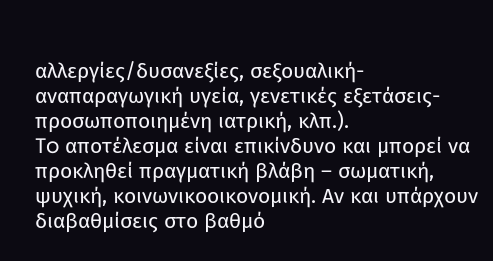αλλεργίες/δυσανεξίες, σεξουαλική-αναπαραγωγική υγεία, γενετικές εξετάσεις-προσωποποιημένη ιατρική, κλπ.).
To αποτέλεσμα είναι επικίνδυνο και μπορεί να προκληθεί πραγματική βλάβη – σωματική, ψυχική, κοινωνικοοικονομική. Αν και υπάρχουν διαβαθμίσεις στο βαθμό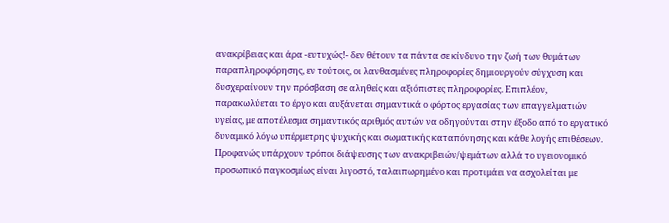ανακρίβειας και άρα -ευτυχώς!- δεν θέτουν τα πάντα σε κίνδυνο την ζωή των θυμάτων παραπληροφόρησης, εν τούτοις, οι λανθασμένες πληροφορίες δημιουργούν σύγχυση και δυσχεραίνουν την πρόσβαση σε αληθείς και αξιόπιστες πληροφορίες. Επιπλέον, παρακωλύεται το έργο και αυξάνεται σημαντικά ο φόρτος εργασίας των επαγγελματιών υγείας, με αποτέλεσμα σημαντικός αριθμός αυτών να οδηγούνται στην έξοδο από το εργατικό δυναμικό λόγω υπέρμετρης ψυχικής και σωματικής καταπόνησης και κάθε λογής επιθέσεων. Προφανώς υπάρχουν τρόποι διάψευσης των ανακριβειών/ψεμάτων αλλά το υγειονομικό προσωπικό παγκοσμίως είναι λιγοστό, ταλαιπωρημένο και προτιμάει να ασχολείται με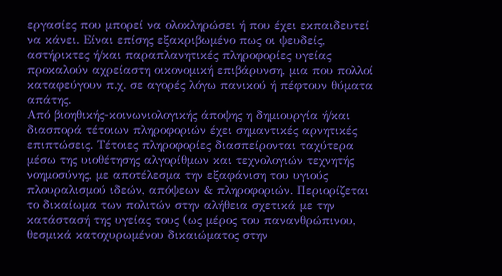εργασίες που μπορεί να ολοκληρώσει ή που έχει εκπαιδευτεί να κάνει. Είναι επίσης εξακριβωμένο πως οι ψευδείς, αστήρικτες ή/και παραπλανητικές πληροφορίες υγείας προκαλούν αχρείαστη οικονομική επιβάρυνση, μια που πολλοί καταφεύγουν π.χ. σε αγορές λόγω πανικού ή πέφτουν θύματα απάτης.
Από βιοηθικής-κοινωνιολογικής άποψης η δημιουργία ή/και διασπορά τέτοιων πληροφοριών έχει σημαντικές αρνητικές επιπτώσεις. Τέτοιες πληροφορίες διασπείρονται ταχύτερα μέσω της υιοθέτησης αλγορίθμων και τεχνολογιών τεχνητής νοημοσύνης, με αποτέλεσμα την εξαφάνιση του υγιούς πλουραλισμού ιδεών, απόψεων & πληροφοριών. Περιορίζεται το δικαίωμα των πολιτών στην αλήθεια σχετικά με την κατάστασή της υγείας τους (ως μέρος του πανανθρώπινου, θεσμικά κατοχυρωμένου δικαιώματος στην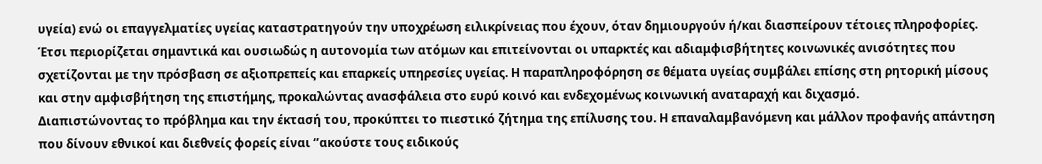υγεία) ενώ οι επαγγελματίες υγείας καταστρατηγούν την υποχρέωση ειλικρίνειας που έχουν, όταν δημιουργούν ή/και διασπείρουν τέτοιες πληροφορίες. Έτσι περιορίζεται σημαντικά και ουσιωδώς η αυτονομία των ατόμων και επιτείνονται οι υπαρκτές και αδιαμφισβήτητες κοινωνικές ανισότητες που σχετίζονται με την πρόσβαση σε αξιοπρεπείς και επαρκείς υπηρεσίες υγείας. Η παραπληροφόρηση σε θέματα υγείας συμβάλει επίσης στη ρητορική μίσους και στην αμφισβήτηση της επιστήμης, προκαλώντας ανασφάλεια στο ευρύ κοινό και ενδεχομένως κοινωνική αναταραχή και διχασμό.
Διαπιστώνοντας το πρόβλημα και την έκτασή του, προκύπτει το πιεστικό ζήτημα της επίλυσης του. H επαναλαμβανόμενη και μάλλον προφανής απάντηση που δίνουν εθνικοί και διεθνείς φορείς είναι ‘’ακούστε τους ειδικούς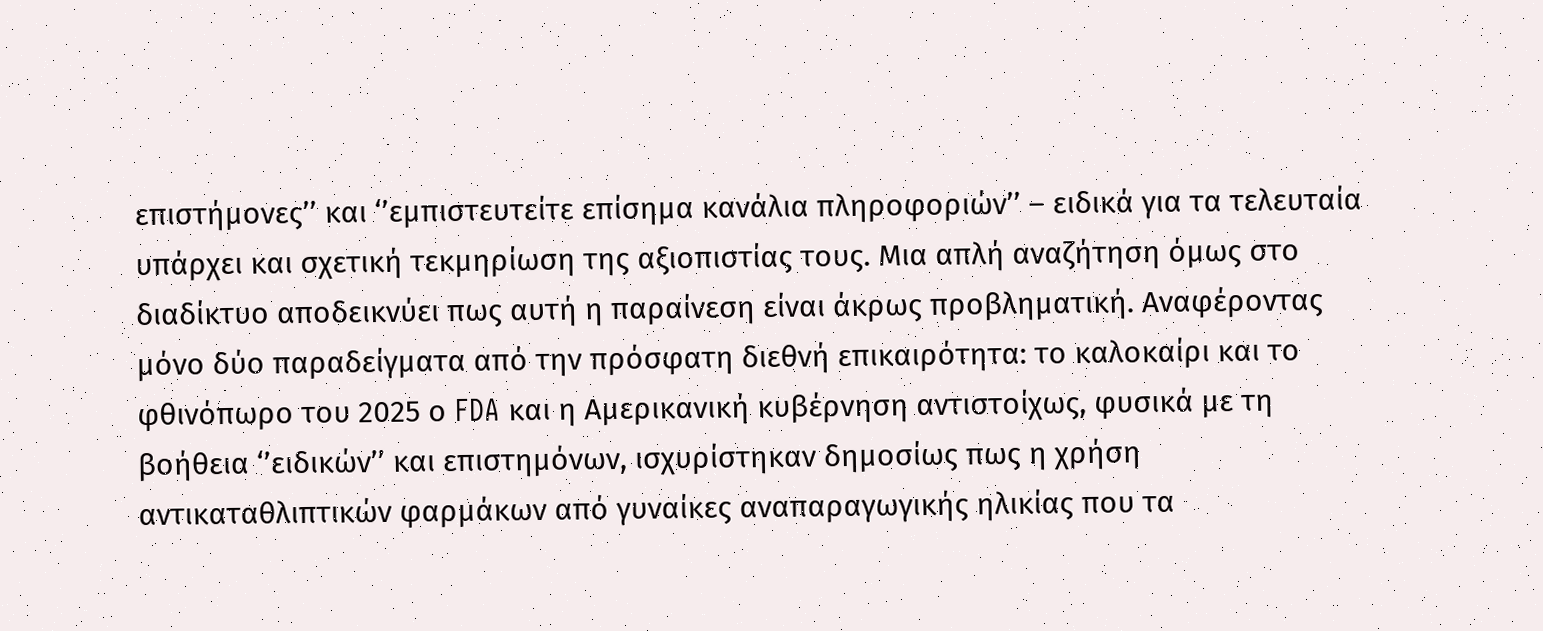επιστήμονες’’ και ‘’εμπιστευτείτε επίσημα κανάλια πληροφοριών’’ – ειδικά για τα τελευταία υπάρχει και σχετική τεκμηρίωση της αξιοπιστίας τους. Μια απλή αναζήτηση όμως στο διαδίκτυο αποδεικνύει πως αυτή η παραίνεση είναι άκρως προβληματική. Αναφέροντας μόνο δύο παραδείγματα από την πρόσφατη διεθνή επικαιρότητα: το καλοκαίρι και το φθινόπωρο του 2025 ο FDA και η Αμερικανική κυβέρνηση αντιστοίχως, φυσικά με τη βοήθεια ‘’ειδικών’’ και επιστημόνων, ισχυρίστηκαν δημοσίως πως η χρήση αντικαταθλιπτικών φαρμάκων από γυναίκες αναπαραγωγικής ηλικίας που τα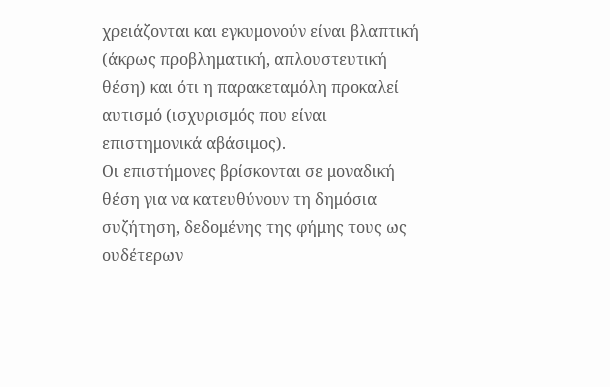χρειάζονται και εγκυμονούν είναι βλαπτική (άκρως προβληματική, απλουστευτική θέση) και ότι η παρακεταμόλη προκαλεί αυτισμό (ισχυρισμός που είναι επιστημονικά αβάσιμος).
Οι επιστήμονες βρίσκονται σε μοναδική θέση για να κατευθύνουν τη δημόσια συζήτηση, δεδομένης της φήμης τους ως ουδέτερων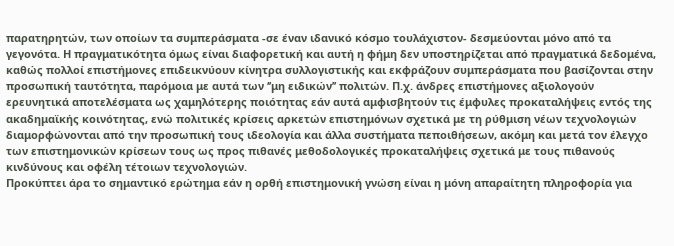παρατηρητών, των οποίων τα συμπεράσματα -σε έναν ιδανικό κόσμο τουλάχιστον- δεσμεύονται μόνο από τα γεγονότα. Η πραγματικότητα όμως είναι διαφορετική και αυτή η φήμη δεν υποστηρίζεται από πραγματικά δεδομένα, καθώς πολλοί επιστήμονες επιδεικνύουν κίνητρα συλλογιστικής και εκφράζουν συμπεράσματα που βασίζονται στην προσωπική ταυτότητα, παρόμοια με αυτά των ‘’μη ειδικών’’ πολιτών. Π.χ. άνδρες επιστήμονες αξιολογούν ερευνητικά αποτελέσματα ως χαμηλότερης ποιότητας εάν αυτά αμφισβητούν τις έμφυλες προκαταλήψεις εντός της ακαδημαϊκής κοινότητας, ενώ πολιτικές κρίσεις αρκετών επιστημόνων σχετικά με τη ρύθμιση νέων τεχνολογιών διαμορφώνονται από την προσωπική τους ιδεολογία και άλλα συστήματα πεποιθήσεων, ακόμη και μετά τον έλεγχο των επιστημονικών κρίσεων τους ως προς πιθανές μεθοδολογικές προκαταλήψεις σχετικά με τους πιθανούς κινδύνους και οφέλη τέτοιων τεχνολογιών.
Προκύπτει άρα το σημαντικό ερώτημα εάν η ορθή επιστημονική γνώση είναι η μόνη απαραίτητη πληροφορία για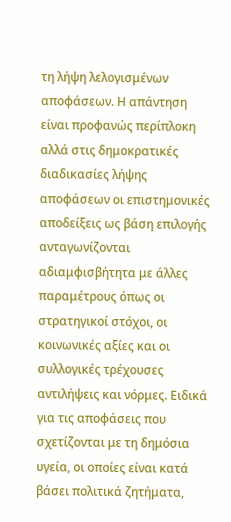τη λήψη λελογισμένων αποφάσεων. Η απάντηση είναι προφανώς περίπλοκη αλλά στις δημοκρατικές διαδικασίες λήψης αποφάσεων οι επιστημονικές αποδείξεις ως βάση επιλογής ανταγωνίζονται αδιαμφισβήτητα με άλλες παραμέτρους όπως οι στρατηγικοί στόχοι, οι κοινωνικές αξίες και οι συλλογικές τρέχουσες αντιλήψεις και νόρμες. Ειδικά για τις αποφάσεις που σχετίζονται με τη δημόσια υγεία, οι οποίες είναι κατά βάσει πολιτικά ζητήματα,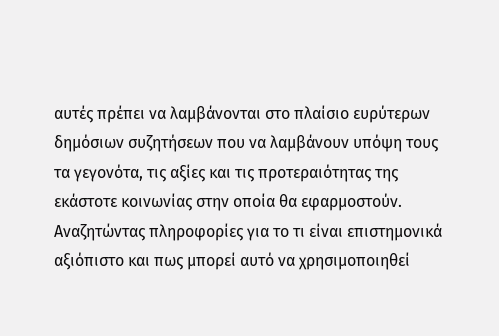αυτές πρέπει να λαμβάνονται στο πλαίσιο ευρύτερων δημόσιων συζητήσεων που να λαμβάνουν υπόψη τους τα γεγονότα, τις αξίες και τις προτεραιότητας της εκάστοτε κοινωνίας στην οποία θα εφαρμοστούν.
Αναζητώντας πληροφορίες για το τι είναι επιστημονικά αξιόπιστο και πως μπορεί αυτό να χρησιμοποιηθεί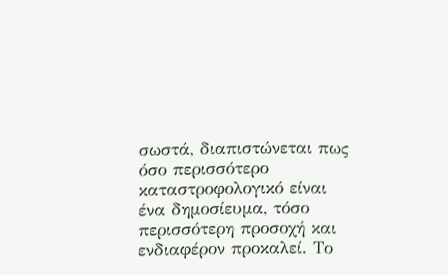σωστά, διαπιστώνεται πως όσο περισσότερο καταστροφολογικό είναι ένα δημοσίευμα, τόσο περισσότερη προσοχή και ενδιαφέρον προκαλεί. Το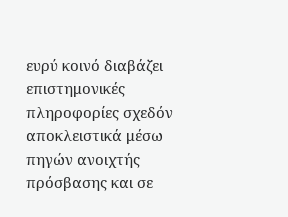ευρύ κοινό διαβάζει επιστημονικές πληροφορίες σχεδόν αποκλειστικά μέσω πηγών ανοιχτής πρόσβασης και σε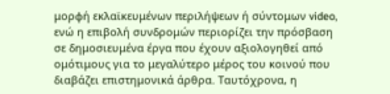μορφή εκλαϊκευμένων περιλήψεων ή σύντομων video, ενώ η επιβολή συνδρομών περιορίζει την πρόσβαση σε δημοσιευμένα έργα που έχουν αξιολογηθεί από ομότιμους για το μεγαλύτερο μέρος του κοινού που διαβάζει επιστημονικά άρθρα. Ταυτόχρονα, η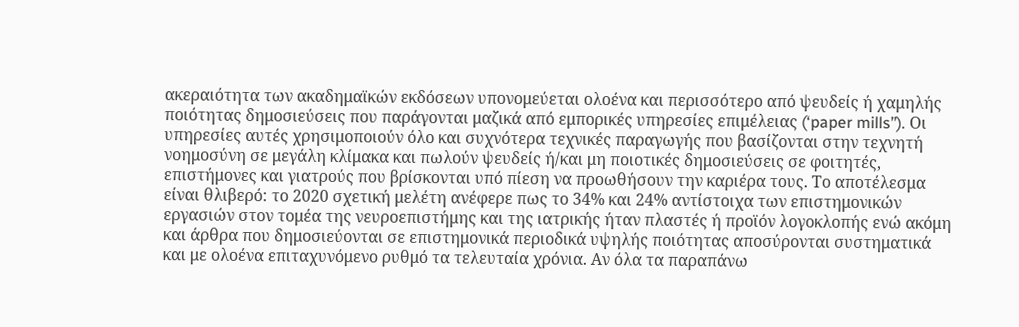ακεραιότητα των ακαδημαϊκών εκδόσεων υπονομεύεται ολοένα και περισσότερο από ψευδείς ή χαμηλής ποιότητας δημοσιεύσεις που παράγονται μαζικά από εμπορικές υπηρεσίες επιμέλειας (‘paper mills’’). Οι υπηρεσίες αυτές χρησιμοποιούν όλο και συχνότερα τεχνικές παραγωγής που βασίζονται στην τεχνητή νοημοσύνη σε μεγάλη κλίμακα και πωλούν ψευδείς ή/και μη ποιοτικές δημοσιεύσεις σε φοιτητές, επιστήμονες και γιατρούς που βρίσκονται υπό πίεση να προωθήσουν την καριέρα τους. Το αποτέλεσμα είναι θλιβερό: το 2020 σχετική μελέτη ανέφερε πως το 34% και 24% αντίστοιχα των επιστημονικών εργασιών στον τομέα της νευροεπιστήμης και της ιατρικής ήταν πλαστές ή προϊόν λογοκλοπής ενώ ακόμη και άρθρα που δημοσιεύονται σε επιστημονικά περιοδικά υψηλής ποιότητας αποσύρονται συστηματικά και με ολοένα επιταχυνόμενο ρυθμό τα τελευταία χρόνια. Αν όλα τα παραπάνω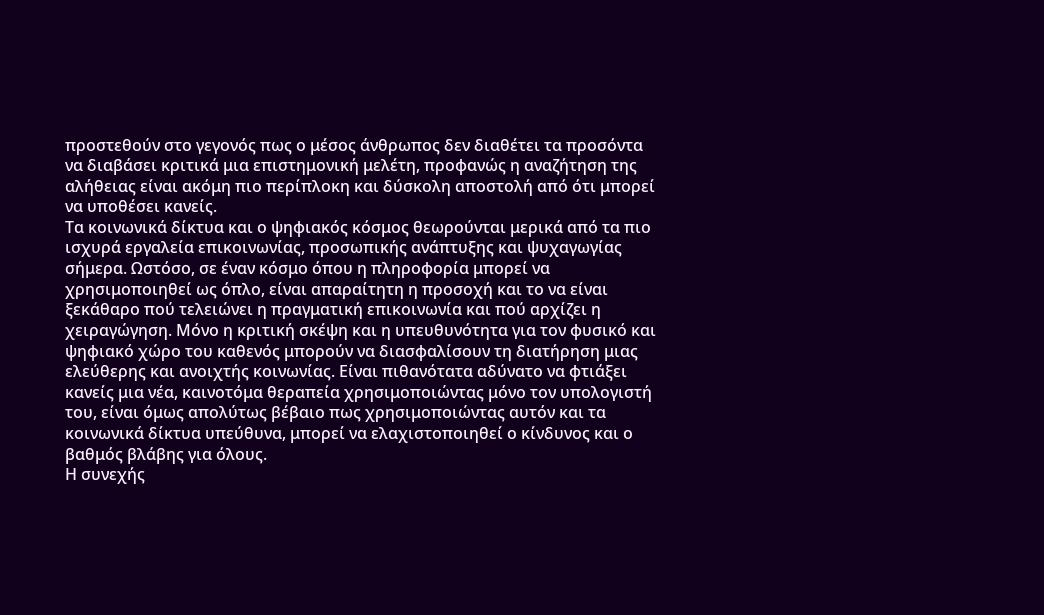προστεθούν στο γεγονός πως ο μέσος άνθρωπος δεν διαθέτει τα προσόντα να διαβάσει κριτικά μια επιστημονική μελέτη, προφανώς η αναζήτηση της αλήθειας είναι ακόμη πιο περίπλοκη και δύσκολη αποστολή από ότι μπορεί να υποθέσει κανείς.
Τα κοινωνικά δίκτυα και ο ψηφιακός κόσμος θεωρούνται μερικά από τα πιο ισχυρά εργαλεία επικοινωνίας, προσωπικής ανάπτυξης και ψυχαγωγίας σήμερα. Ωστόσο, σε έναν κόσμο όπου η πληροφορία μπορεί να χρησιμοποιηθεί ως όπλο, είναι απαραίτητη η προσοχή και το να είναι ξεκάθαρο πού τελειώνει η πραγματική επικοινωνία και πού αρχίζει η χειραγώγηση. Μόνο η κριτική σκέψη και η υπευθυνότητα για τον φυσικό και ψηφιακό χώρο του καθενός μπορούν να διασφαλίσουν τη διατήρηση μιας ελεύθερης και ανοιχτής κοινωνίας. Είναι πιθανότατα αδύνατο να φτιάξει κανείς μια νέα, καινοτόμα θεραπεία χρησιμοποιώντας μόνο τον υπολογιστή του, είναι όμως απολύτως βέβαιο πως χρησιμοποιώντας αυτόν και τα κοινωνικά δίκτυα υπεύθυνα, μπορεί να ελαχιστοποιηθεί ο κίνδυνος και ο βαθμός βλάβης για όλους.
Η συνεχής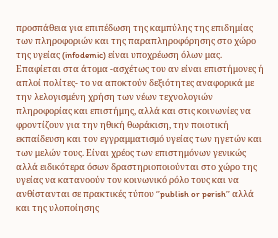προσπάθεια για επιπέδωση της καμπύλης της επιδημίας των πληροφοριών και της παραπληροφόρησης στο χώρο της υγείας (infodemic) είναι υποχρέωση όλων μας. Επαφίεται στα άτομα -ασχέτως του αν είναι επιστήμονες ή απλοί πολίτες- το να αποκτούν δεξιότητες αναφορικά με την λελογισμένη χρήση των νέων τεχνολογιών πληροφορίας και επιστήμης, αλλά και στις κοινωνίες να φροντίζουν για την ηθική θωράκιση, την ποιοτική εκπαίδευση και τον εγγραμματισμό υγείας των ηγετών και των μελών τους. Είναι χρέος των επιστημόνων γενικώς αλλά ειδικότερα όσων δραστηριοποιούνται στο χώρο της υγείας να κατανοούν τον κοινωνικό ρόλο τους και να ανθίστανται σε πρακτικές τύπου ‘’publish or perish’’ αλλά και της υλοποίησης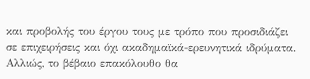και προβολής του έργου τους με τρόπο που προσιδιάζει σε επιχειρήσεις και όχι ακαδημαϊκά-ερευνητικά ιδρύματα. Αλλιώς, το βέβαιο επακόλουθο θα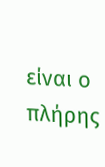είναι ο πλήρης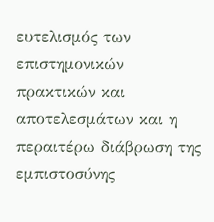ευτελισμός των επιστημονικών πρακτικών και αποτελεσμάτων και η περαιτέρω διάβρωση της εμπιστοσύνης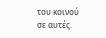του κοινού σε αυτές.